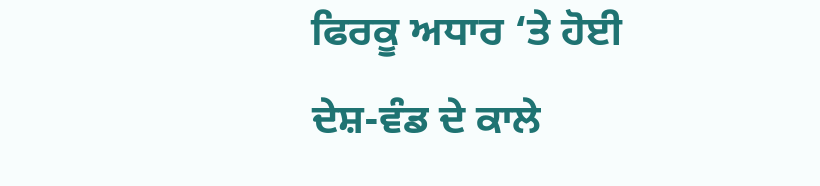ਫਿਰਕੂ ਅਧਾਰ ‘ਤੇ ਹੋਈ ਦੇਸ਼-ਵੰਡ ਦੇ ਕਾਲੇ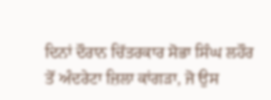ਦਿਨਾਂ ਦੌਰਾਨ ਚਿੱਤਰਕਾਰ ਸੋਭਾ ਸਿੰਘ ਲਹੌਰ ਤੋਂ ਅੰਦਰੇਟਾ ਜ਼ਿਲਾ ਕਾਂਗੜਾ, ਜੋ ਉਸ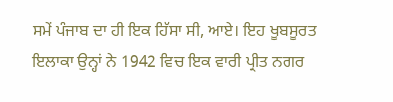ਸਮੇਂ ਪੰਜਾਬ ਦਾ ਹੀ ਇਕ ਹਿੱਸਾ ਸੀ, ਆਏ। ਇਹ ਖੂਬਸੂਰਤ ਇਲਾਕਾ ਉਨ੍ਹਾਂ ਨੇ 1942 ਵਿਚ ਇਕ ਵਾਰੀ ਪ੍ਰੀਤ ਨਗਰ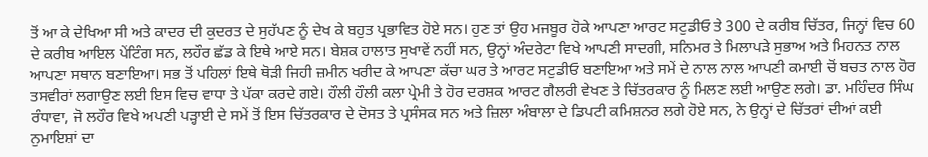ਤੋਂ ਆ ਕੇ ਦੇਖਿਆ ਸੀ ਅਤੇ ਕਾਦਰ ਦੀ ਕੁਦਰਤ ਦੇ ਸੁਹੱਪਣ ਨੂੰ ਦੇਖ ਕੇ ਬਹੁਤ ਪ੍ਰਭਾਵਿਤ ਹੋਏ ਸਨ। ਹੁਣ ਤਾਂ ਉਹ ਮਜਬੂਰ ਹੋਕੇ ਆਪਣਾ ਆਰਟ ਸਟੁਡੀਓ ਤੇ 300 ਦੇ ਕਰੀਬ ਚਿੱਤਰ, ਜਿਨ੍ਹਾਂ ਵਿਚ 60 ਦੇ ਕਰੀਬ ਆਇਲ ਪੇਂਟਿੰਗ ਸਨ, ਲਹੌਰ ਛੱਡ ਕੇ ਇਥੇ ਆਏ ਸਨ। ਬੇਸ਼ਕ ਹਾਲਾਤ ਸੁਖਾਵੇਂ ਨਹੀਂ ਸਨ, ਉਨ੍ਹਾਂ ਅੰਦਰੇਟਾ ਵਿਖੇ ਆਪਣੀ ਸਾਦਗੀ, ਸਨਿਮਰ ਤੇ ਮਿਲਾਪੜੇ ਸੁਭਾਅ ਅਤੇ ਮਿਹਨਤ ਨਾਲ ਆਪਣਾ ਸਥਾਨ ਬਣਾਇਆ। ਸਭ ਤੋਂ ਪਹਿਲਾਂ ਇਥੇ ਥੋੜੀ ਜਿਹੀ ਜ਼ਮੀਨ ਖਰੀਦ ਕੇ ਆਪਣਾ ਕੱਚਾ ਘਰ ਤੇ ਆਰਟ ਸਟੁਡੀਓ ਬਣਾਇਆ ਅਤੇ ਸਮੇਂ ਦੇ ਨਾਲ ਨਾਲ ਆਪਣੀ ਕਮਾਈ ਚੋਂ ਬਚਤ ਨਾਲ ਹੋਰ ਤਸਵੀਰਾਂ ਲਗਾਉਣ ਲਈ ਇਸ ਵਿਚ ਵਾਧਾ ਤੇ ਪੱਕਾ ਕਰਦੇ ਗਏ। ਹੌਲੀ ਹੌਲੀ ਕਲਾ ਪ੍ਰੇਮੀ ਤੇ ਹੋਰ ਦਰਸ਼ਕ ਆਰਟ ਗੈਲਰੀ ਵੇਖਣ ਤੇ ਚਿੱਤਰਕਾਰ ਨੂੰ ਮਿਲਣ ਲਈ ਆਉਣ ਲਗੇ। ਡਾ. ਮਹਿੰਦਰ ਸਿੰਘ ਰੰਧਾਵਾ, ਜੋ ਲਹੌਰ ਵਿਖੇ ਅਪਣੀ ਪੜ੍ਹਾਈ ਦੇ ਸਮੇਂ ਤੋਂ ਇਸ ਚਿੱਤਰਕਾਰ ਦੇ ਦੋਸਤ ਤੇ ਪ੍ਰਸੰਸਕ ਸਨ ਅਤੇ ਜ਼ਿਲਾ ਅੰਬਾਲਾ ਦੇ ਡਿਪਟੀ ਕਮਿਸ਼ਨਰ ਲਗੇ ਹੋਏ ਸਨ, ਨੇ ਉਨ੍ਹਾਂ ਦੇ ਚਿੱਤਰਾਂ ਦੀਆਂ ਕਈ ਨੁਮਾਇਸ਼ਾਂ ਦਾ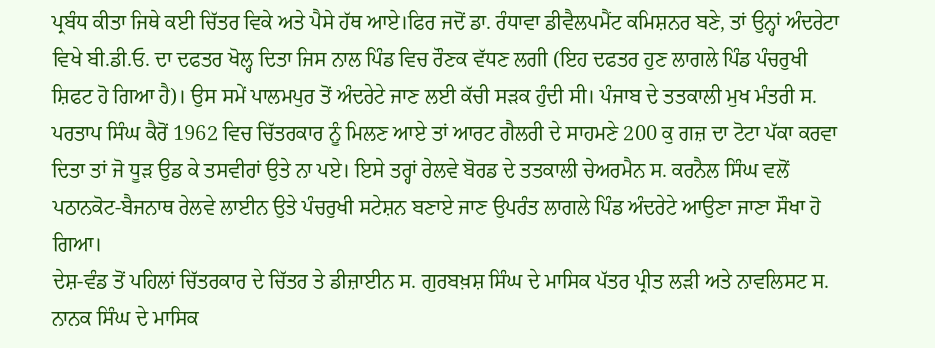ਪ੍ਰਬੰਧ ਕੀਤਾ ਜਿਥੇ ਕਈ ਚਿੱਤਰ ਵਿਕੇ ਅਤੇ ਪੈਸੇ ਹੱਥ ਆਏ।ਫਿਰ ਜਦੋਂ ਡਾ. ਰੰਧਾਵਾ ਡੀਵੈਲਪਮੈਂਟ ਕਮਿਸ਼ਨਰ ਬਣੇ, ਤਾਂ ਉਨ੍ਹਾਂ ਅੰਦਰੇਟਾ ਵਿਖੇ ਬੀ.ਡੀ.ਓ. ਦਾ ਦਫਤਰ ਖੋਲ੍ਹ ਦਿਤਾ ਜਿਸ ਨਾਲ ਪਿੰਡ ਵਿਚ ਰੌਣਕ ਵੱਧਣ ਲਗੀ (ਇਹ ਦਫਤਰ ਹੁਣ ਲਾਗਲੇ ਪਿੰਡ ਪੰਚਰੁਖੀ ਸ਼ਿਫਟ ਹੋ ਗਿਆ ਹੈ)। ਉਸ ਸਮੇਂ ਪਾਲਮਪੁਰ ਤੋਂ ਅੰਦਰੇਟੇ ਜਾਣ ਲਈ ਕੱਚੀ ਸੜਕ ਹੁੰਦੀ ਸੀ। ਪੰਜਾਬ ਦੇ ਤਤਕਾਲੀ ਮੁਖ ਮੰਤਰੀ ਸ. ਪਰਤਾਪ ਸਿੰਘ ਕੈਰੋਂ 1962 ਵਿਚ ਚਿੱਤਰਕਾਰ ਨੂੰ ਮਿਲਣ ਆਏ ਤਾਂ ਆਰਟ ਗੈਲਰੀ ਦੇ ਸਾਹਮਣੇ 200 ਕੁ ਗਜ਼ ਦਾ ਟੋਟਾ ਪੱਕਾ ਕਰਵਾ ਦਿਤਾ ਤਾਂ ਜੋ ਧੂੜ ਉਡ ਕੇ ਤਸਵੀਰਾਂ ਉਤੇ ਨਾ ਪਏ। ਇਸੇ ਤਰ੍ਹਾਂ ਰੇਲਵੇ ਬੋਰਡ ਦੇ ਤਤਕਾਲੀ ਚੇਅਰਮੈਨ ਸ. ਕਰਨੈਲ ਸਿੰਘ ਵਲੋਂ ਪਠਾਨਕੋਟ-ਬੈਜਨਾਥ ਰੇਲਵੇ ਲਾਈਨ ਉਤੇ ਪੰਚਰੁਖੀ ਸਟੇਸ਼ਨ ਬਣਾਏ ਜਾਣ ਉਪਰੰਤ ਲਾਗਲੇ ਪਿੰਡ ਅੰਦਰੇਟੇ ਆਉਣਾ ਜਾਣਾ ਸੌਖਾ ਹੋ ਗਿਆ।
ਦੇਸ਼-ਵੰਡ ਤੋਂ ਪਹਿਲਾਂ ਚਿੱਤਰਕਾਰ ਦੇ ਚਿੱਤਰ ਤੇ ਡੀਜ਼ਾਈਨ ਸ. ਗੁਰਬਖ਼ਸ਼ ਸਿੰਘ ਦੇ ਮਾਸਿਕ ਪੱਤਰ ਪ੍ਰੀਤ ਲੜੀ ਅਤੇ ਨਾਵਲਿਸਟ ਸ. ਨਾਨਕ ਸਿੰਘ ਦੇ ਮਾਸਿਕ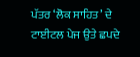ਪੱਤਰ ‘ਲੋਕ ਸਾਹਿਤ’ ਦੇ ਟਾਈਟਲ ਪੇਜ ਉਤੇ ਛਪਦੇ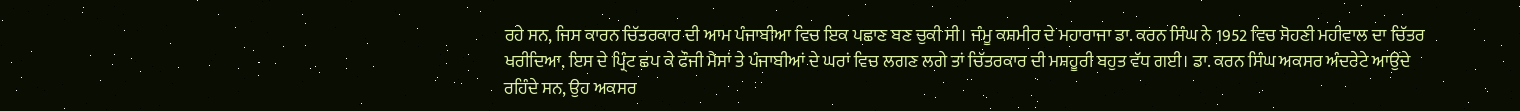ਰਹੇ ਸਨ, ਜਿਸ ਕਾਰਨ ਚਿੱਤਰਕਾਰ ਦੀ ਆਮ ਪੰਜਾਬੀਆ ਵਿਚ ਇਕ ਪਛਾਣ ਬਣ ਚੁਕੀ ਸੀ। ਜੰਮੂ ਕਸ਼ਮੀਰ ਦੇ ਮਹਾਰਾਜਾ ਡਾ. ਕਰਨ ਸਿੰਘ ਨੇ 1952 ਵਿਚ ਸੋਹਣੀ ਮਹੀਵਾਲ ਦਾ ਚਿੱਤਰ ਖਰੀਦਿਆ, ਇਸ ਦੇ ਪ੍ਰਿੰਟ ਛਪ ਕੇ ਫੌਜੀ ਮੈਸਾਂ ਤੇ ਪੰਜਾਬੀਆਂ ਦੇ ਘਰਾਂ ਵਿਚ ਲਗਣ ਲਗੇ ਤਾਂ ਚਿੱਤਰਕਾਰ ਦੀ ਮਸ਼ਹੂਰੀ ਬਹੁਤ ਵੱਧ ਗਈ। ਡਾ. ਕਰਨ ਸਿੰਘ ਅਕਸਰ ਅੰਦਰੇਟੇ ਆਉਂਦੇ ਰਹਿੰਦੇ ਸਨ, ਉਹ ਅਕਸਰ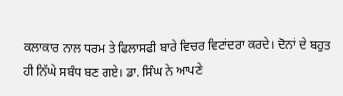ਕਲਾਕਾਰ ਨਾਲ ਧਰਮ ਤੇ ਫਿਲਾਸਫੀ ਬਾਰੇ ਵਿਚਰ ਵਿਟਾਂਦਰਾ ਕਰਦੇ। ਦੋਨਾਂ ਦੇ ਬਹੁਤ ਹੀ ਨਿੱਘੇ ਸਬੰਧ ਬਣ ਗਏ। ਡਾ. ਸਿੰਘ ਨੇ ਆਪਣੇ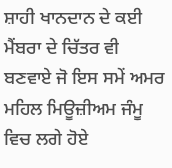ਸ਼ਾਹੀ ਖਾਨਦਾਨ ਦੇ ਕਈ ਮੈਂਬਰਾ ਦੇ ਚਿੱਤਰ ਵੀ ਬਣਵਾਏ ਜੋ ਇਸ ਸਮੇਂ ਅਮਰ ਮਹਿਲ ਮਿਊਜ਼ੀਅਮ ਜੰਮੂ ਵਿਚ ਲਗੇ ਹੋਏ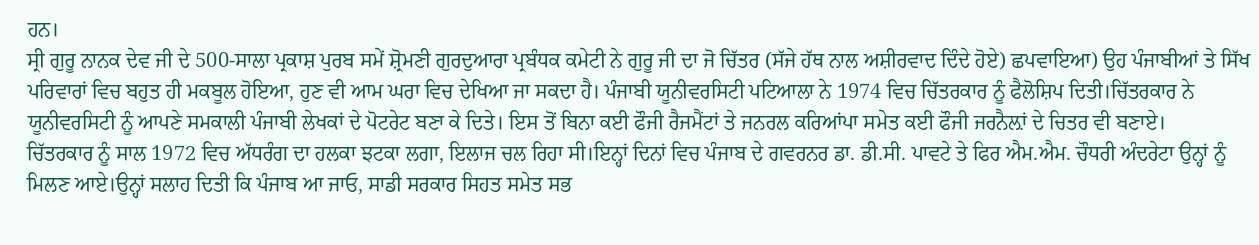ਹਨ।
ਸ੍ਰੀ ਗੁਰੂ ਨਾਨਕ ਦੇਵ ਜੀ ਦੇ 500-ਸਾਲਾ ਪ੍ਰਕਾਸ਼ ਪੁਰਬ ਸਮੇਂ ਸ਼੍ਰੋਮਣੀ ਗੁਰਦੁਆਰਾ ਪ੍ਰਬੰਧਕ ਕਮੇਟੀ ਨੇ ਗੁਰੂ ਜੀ ਦਾ ਜੋ ਚਿੱਤਰ (ਸੱਜੇ ਹੱਥ ਨਾਲ ਅਸ਼ੀਰਵਾਦ ਦਿੰਦੇ ਹੋਏ) ਛਪਵਾਇਆ) ਉਹ ਪੰਜਾਬੀਆਂ ਤੇ ਸਿੱਖ ਪਰਿਵਾਰਾਂ ਵਿਚ ਬਹੁਤ ਹੀ ਮਕਬੂਲ ਹੋਇਆ, ਹੁਣ ਵੀ ਆਮ ਘਰਾ ਵਿਚ ਦੇਖਿਆ ਜਾ ਸਕਦਾ ਹੈ। ਪੰਜਾਬੀ ਯੂਨੀਵਰਸਿਟੀ ਪਟਿਆਲਾ ਨੇ 1974 ਵਿਚ ਚਿੱਤਰਕਾਰ ਨੂੰ ਫੈਲੋਸ਼ਿਪ ਦਿਤੀ।ਚਿੱਤਰਕਾਰ ਨੇ ਯੂਨੀਵਰਸਿਟੀ ਨੂੰ ਆਪਣੇ ਸਮਕਾਲੀ ਪੰਜਾਬੀ ਲੇਖਕਾਂ ਦੇ ਪੋਟਰੇਟ ਬਣਾ ਕੇ ਦਿਤੇ। ਇਸ ਤੋਂ ਬਿਨਾ ਕਈ ਫੌਜੀ ਰੈਜਮੈਂਟਾਂ ਤੇ ਜਨਰਲ ਕਰਿਆਂਪਾ ਸਮੇਤ ਕਈ ਫੌਜੀ ਜਰਨੈਲ਼ਾਂ ਦੇ ਚਿਤਰ ਵੀ ਬਣਾਏ।
ਚਿੱਤਰਕਾਰ ਨੂੰ ਸਾਲ 1972 ਵਿਚ ਅੱਧਰੰਗ ਦਾ ਹਲਕਾ ਝਟਕਾ ਲਗਾ, ਇਲਾਜ ਚਲ ਰਿਹਾ ਸੀ।ਇਨ੍ਹਾਂ ਦਿਨਾਂ ਵਿਚ ਪੰਜਾਬ ਦੇ ਗਵਰਨਰ ਡਾ. ਡੀ.ਸੀ. ਪਾਵਟੇ ਤੇ ਫਿਰ ਐਮ.ਐਮ. ਚੌਧਰੀ ਅੰਦਰੇਟਾ ਉਨ੍ਹਾਂ ਨੂੰ ਮਿਲਣ ਆਏ।ਉਨ੍ਹਾਂ ਸਲਾਹ ਦਿਤੀ ਕਿ ਪੰਜਾਬ ਆ ਜਾਓ, ਸਾਡੀ ਸਰਕਾਰ ਸਿਹਤ ਸਮੇਤ ਸਭ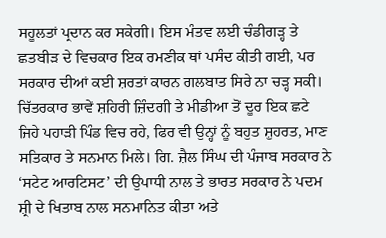ਸਹੂਲਤਾਂ ਪ੍ਰਦਾਨ ਕਰ ਸਕੇਗੀ। ਇਸ ਮੰਤਵ ਲਈ ਚੰਡੀਗੜ੍ਹ ਤੇ ਛਤਬੀੜ ਦੇ ਵਿਚਕਾਰ ਇਕ ਰਮਣੀਕ ਥਾਂ ਪਸੰਦ ਕੀਤੀ ਗਈ, ਪਰ ਸਰਕਾਰ ਦੀਆਂ ਕਈ ਸ਼ਰਤਾਂ ਕਾਰਨ ਗਲਬਾਤ ਸਿਰੇ ਨਾ ਚੜ੍ਹ ਸਕੀ।
ਚਿੱਤਰਕਾਰ ਭਾਵੇਂ ਸ਼ਹਿਰੀ ਜ਼ਿੰਦਗੀ ਤੇ ਮੀਡੀਆ ਤੋਂ ਦੂਰ ਇਕ ਛਟੇ ਜਿਹੇ ਪਹਾੜੀ ਪਿੰਡ ਵਿਚ ਰਹੇ, ਫਿਰ ਵੀ ਉਨ੍ਹਾਂ ਨੂੰ ਬਹੁਤ ਸ਼ੁਹਰਤ, ਮਾਣ ਸਤਿਕਾਰ ਤੇ ਸਨਮਾਨ ਮਿਲੇ। ਗਿ. ਜ਼ੈਲ ਸਿੰਘ ਦੀ ਪੰਜਾਬ ਸਰਕਾਰ ਨੇ ‘ਸਟੇਟ ਆਰਟਿਸਟ’ ਦੀ ਉਪਾਧੀ ਨਾਲ ਤੇ ਭਾਰਤ ਸਰਕਾਰ ਨੇ ਪਦਮ ਸ਼੍ਰੀ ਦੇ ਖਿਤਾਬ ਨਾਲ ਸਨਮਾਨਿਤ ਕੀਤਾ ਅਤੇ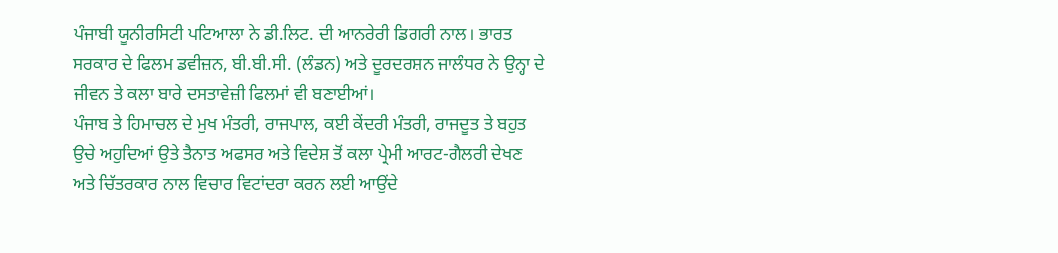ਪੰਜਾਬੀ ਯੂਨੀਰਸਿਟੀ ਪਟਿਆਲਾ ਨੇ ਡੀ.ਲਿਟ. ਦੀ ਆਨਰੇਰੀ ਡਿਗਰੀ ਨਾਲ। ਭਾਰਤ ਸਰਕਾਰ ਦੇ ਫਿਲਮ ਡਵੀਜ਼ਨ, ਬੀ.ਬੀ.ਸੀ. (ਲੰਡਨ) ਅਤੇ ਦੂਰਦਰਸ਼ਨ ਜਾਲੰਧਰ ਨੇ ਉਨ੍ਹਾ ਦੇ ਜੀਵਨ ਤੇ ਕਲਾ ਬਾਰੇ ਦਸਤਾਵੇਜ਼ੀ ਫਿਲਮਾਂ ਵੀ ਬਣਾਈਆਂ।
ਪੰਜਾਬ ਤੇ ਹਿਮਾਚਲ ਦੇ ਮੁਖ ਮੰਤਰੀ, ਰਾਜਪਾਲ, ਕਈ ਕੇਂਦਰੀ ਮੰਤਰੀ, ਰਾਜਦੂਤ ਤੇ ਬਹੁਤ ਉਚੇ ਅਹੁਦਿਆਂ ਉਤੇ ਤੈਨਾਤ ਅਫਸਰ ਅਤੇ ਵਿਦੇਸ਼ ਤੋਂ ਕਲਾ ਪ੍ਰੇਮੀ ਆਰਟ-ਗੈਲਰੀ ਦੇਖਣ ਅਤੇ ਚਿੱਤਰਕਾਰ ਨਾਲ ਵਿਚਾਰ ਵਿਟਾਂਦਰਾ ਕਰਨ ਲਈ ਆਉਂਦੇ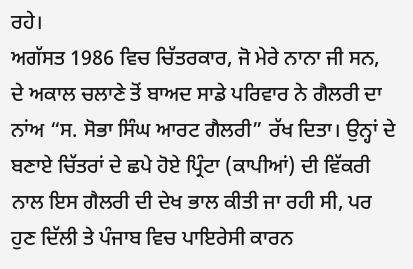ਰਹੇ।
ਅਗੱਸਤ 1986 ਵਿਚ ਚਿੱਤਰਕਾਰ, ਜੋ ਮੇਰੇ ਨਾਨਾ ਜੀ ਸਨ, ਦੇ ਅਕਾਲ ਚਲਾਣੇ ਤੋਂ ਬਾਅਦ ਸਾਡੇ ਪਰਿਵਾਰ ਨੇ ਗੈਲਰੀ ਦਾ ਨਾਂਅ “ਸ. ਸੋਭਾ ਸਿੰਘ ਆਰਟ ਗੈਲਰੀ” ਰੱਖ ਦਿਤਾ। ਉਨ੍ਹਾਂ ਦੇ ਬਣਾਏ ਚਿੱਤਰਾਂ ਦੇ ਛਪੇ ਹੋਏ ਪ੍ਰਿੰਟਾ (ਕਾਪੀਆਂ) ਦੀ ਵਿੱਕਰੀ ਨਾਲ ਇਸ ਗੈਲਰੀ ਦੀ ਦੇਖ ਭਾਲ ਕੀਤੀ ਜਾ ਰਹੀ ਸੀ, ਪਰ ਹੁਣ ਦਿੱਲੀ ਤੇ ਪੰਜਾਬ ਵਿਚ ਪਾਇਰੇਸੀ ਕਾਰਨ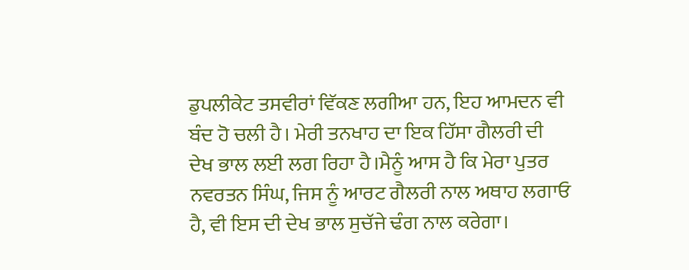ਡੁਪਲੀਕੇਟ ਤਸਵੀਰਾਂ ਵਿੱਕਣ ਲਗੀਆ ਹਨ, ਇਹ ਆਮਦਨ ਵੀ ਬੰਦ ਹੋ ਚਲੀ ਹੈ। ਮੇਰੀ ਤਨਖਾਹ ਦਾ ਇਕ ਹਿੱਸਾ ਗੈਲਰੀ ਦੀ ਦੇਖ ਭਾਲ ਲਈ ਲਗ ਰਿਹਾ ਹੈ।ਮੈਨੂੰ ਆਸ ਹੈ ਕਿ ਮੇਰਾ ਪੁਤਰ ਨਵਰਤਨ ਸਿੰਘ, ਜਿਸ ਨੂੰ ਆਰਟ ਗੈਲਰੀ ਨਾਲ ਅਥਾਹ ਲਗਾਓ ਹੈ, ਵੀ ਇਸ ਦੀ ਦੇਖ ਭਾਲ ਸੁਚੱਜੇ ਢੰਗ ਨਾਲ ਕਰੇਗਾ।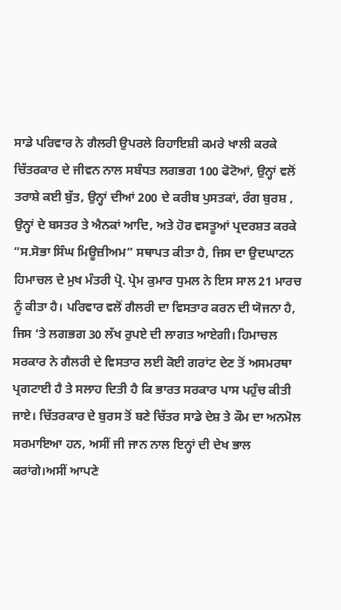ਸਾਡੇ ਪਰਿਵਾਰ ਨੇ ਗੈਲਰੀ ਉਪਰਲੇ ਰਿਹਾਇਸ਼ੀ ਕਮਰੇ ਖਾਲੀ ਕਰਕੇ ਚਿੱਤਰਕਾਰ ਦੇ ਜੀਵਨ ਨਾਲ ਸਬੰਧਤ ਲਗਭਗ 100 ਫੋਟੋਆਂ, ਉਨ੍ਹਾਂ ਵਲੋਂ ਤਰਾਸ਼ੇ ਕਈ ਬੁੱਤ, ਉਨ੍ਹਾਂ ਦੀਆਂ 200 ਦੇ ਕਰੀਬ ਪੁਸਤਕਾਂ, ਰੰਗ ਬੁਰਸ਼ , ਉਨ੍ਹਾਂ ਦੇ ਬਸਤਰ ਤੇ ਐਨਕਾਂ ਆਦਿ, ਅਤੇ ਹੋਰ ਵਸਤੂਆਂ ਪ੍ਰਦਰਸ਼ਤ ਕਰਕੇ “ਸ.ਸੋਭਾ ਸਿੰਘ ਮਿਊਜ਼ੀਅਮ” ਸਥਾਪਤ ਕੀਤਾ ਹੈ, ਜਿਸ ਦਾ ਉਦਘਾਟਨ ਹਿਮਾਚਲ ਦੇ ਮੁਖ ਮੰਤਰੀ ਪ੍ਰੋ. ਪ੍ਰੇਮ ਕੁਮਾਰ ਧੁਮਲ ਨੇ ਇਸ ਸਾਲ 21 ਮਾਰਚ ਨੂੰ ਕੀਤਾ ਹੈ। ਪਰਿਵਾਰ ਵਲੋਂ ਗੈਲਰੀ ਦਾ ਵਿਸਤਾਰ ਕਰਨ ਦੀ ਯੋਜਨਾ ਹੈ, ਜਿਸ ‘ਤੇ ਲਗਭਗ 30 ਲੱਖ ਰੁਪਏ ਦੀ ਲਾਗਤ ਆਏਗੀ। ਹਿਮਾਚਲ ਸਰਕਾਰ ਨੇ ਗੈਲਰੀ ਦੇ ਵਿਸਤਾਰ ਲਈ ਕੋਈ ਗਰਾਂਟ ਦੇਣ ਤੋਂ ਅਸਮਰਥਾ ਪ੍ਰਗਟਾਈ ਹੈ ਤੇ ਸਲਾਹ ਦਿਤੀ ਹੈ ਕਿ ਭਾਰਤ ਸਰਕਾਰ ਪਾਸ ਪਹੁੰਚ ਕੀਤੀ ਜਾਏ। ਚਿੱਤਰਕਾਰ ਦੇ ਬੁਰਸ ਤੋਂ ਬਣੇ ਚਿੱਤਰ ਸਾਡੇ ਦੇਸ਼ ਤੇ ਕੌਮ ਦਾ ਅਨਮੋਲ ਸਰਮਾਇਆ ਹਨ, ਅਸੀਂ ਜੀ ਜਾਨ ਨਾਲ ਇਨ੍ਹਾਂ ਦੀ ਦੇਖ ਭਾਲ ਕਰਾਂਗੇ।ਅਸੀਂ ਆਪਣੇ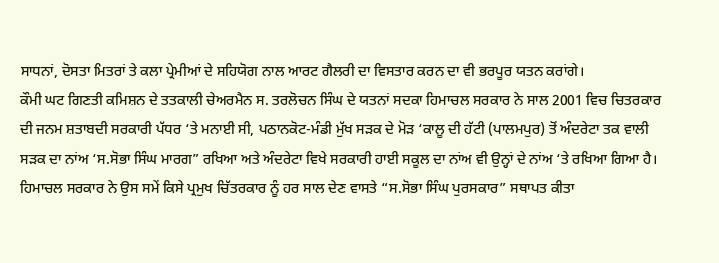ਸਾਧਨਾਂ, ਦੋਸਤਾ ਮਿਤਰਾਂ ਤੇ ਕਲਾ ਪ੍ਰੇਮੀਆਂ ਦੇ ਸਹਿਯੋਗ ਨਾਲ ਆਰਟ ਗੈਲਰੀ ਦਾ ਵਿਸਤਾਰ ਕਰਨ ਦਾ ਵੀ ਭਰਪੂਰ ਯਤਨ ਕਰਾਂਗੇ।
ਕੌਮੀ ਘਟ ਗਿਣਤੀ ਕਮਿਸ਼ਨ ਦੇ ਤਤਕਾਲੀ ਚੇਅਰਮੈਨ ਸ. ਤਰਲੋਚਨ ਸਿੰਘ ਦੇ ਯਤਨਾਂ ਸਦਕਾ ਹਿਮਾਚਲ ਸਰਕਾਰ ਨੇ ਸਾਲ 2001 ਵਿਚ ਚਿਤਰਕਾਰ ਦੀ ਜਨਮ ਸ਼ਤਾਬਦੀ ਸਰਕਾਰੀ ਪੱਧਰ ‘ਤੇ ਮਨਾਈ ਸੀ, ਪਠਾਨਕੋਟ-ਮੰਡੀ ਮੁੱਖ ਸੜਕ ਦੇ ਮੋੜ ‘ਕਾਲੂ ਦੀ ਹੱਟੀ (ਪਾਲਮਪੁਰ) ਤੋਂ ਅੰਦਰੇਟਾ ਤਕ ਵਾਲੀ ਸੜਕ ਦਾ ਨਾਂਅ ‘ਸ.ਸੋਭਾ ਸਿੰਘ ਮਾਰਗ” ਰਖਿਆ ਅਤੇ ਅੰਦਰੇਟਾ ਵਿਖੇ ਸਰਕਾਰੀ ਹਾਈ ਸਕੂਲ ਦਾ ਨਾਂਅ ਵੀ ਉਨ੍ਹਾਂ ਦੇ ਨਾਂਅ ‘ਤੇ ਰਖਿਆ ਗਿਆ ਹੈ। ਹਿਮਾਚਲ ਸਰਕਾਰ ਨੇ ਉਸ ਸਮੇਂ ਕਿਸੇ ਪ੍ਰਮੁਖ ਚਿੱਤਰਕਾਰ ਨੂੰ ਹਰ ਸਾਲ ਦੇਣ ਵਾਸਤੇ “ਸ.ਸੋਭਾ ਸਿੰਘ ਪੁਰਸਕਾਰ” ਸਥਾਪਤ ਕੀਤਾ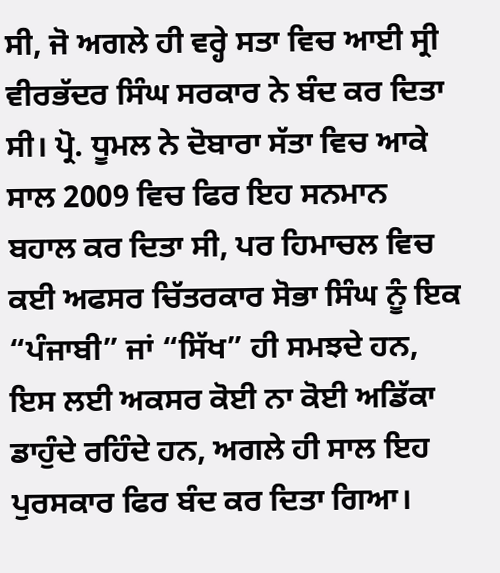ਸੀ, ਜੋ ਅਗਲੇ ਹੀ ਵਰ੍ਹੇ ਸਤਾ ਵਿਚ ਆਈ ਸ੍ਰੀ ਵੀਰਭੱਦਰ ਸਿੰਘ ਸਰਕਾਰ ਨੇ ਬੰਦ ਕਰ ਦਿਤਾ ਸੀ। ਪ੍ਰੋ. ਧੂਮਲ ਨੇ ਦੋਬਾਰਾ ਸੱਤਾ ਵਿਚ ਆਕੇ ਸਾਲ 2009 ਵਿਚ ਫਿਰ ਇਹ ਸਨਮਾਨ ਬਹਾਲ ਕਰ ਦਿਤਾ ਸੀ, ਪਰ ਹਿਮਾਚਲ ਵਿਚ ਕਈ ਅਫਸਰ ਚਿੱਤਰਕਾਰ ਸੋਭਾ ਸਿੰਘ ਨੂੰ ਇਕ “ਪੰਜਾਬੀ” ਜਾਂ “ਸਿੱਖ” ਹੀ ਸਮਝਦੇ ਹਨ, ਇਸ ਲਈ ਅਕਸਰ ਕੋਈ ਨਾ ਕੋਈ ਅਡਿੱਕਾ ਡਾਹੁੰਦੇ ਰਹਿੰਦੇ ਹਨ, ਅਗਲੇ ਹੀ ਸਾਲ ਇਹ ਪੁਰਸਕਾਰ ਫਿਰ ਬੰਦ ਕਰ ਦਿਤਾ ਗਿਆ।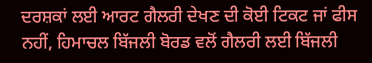ਦਰਸ਼ਕਾਂ ਲਈ ਆਰਟ ਗੈਲਰੀ ਦੇਖਣ ਦੀ ਕੋਈ ਟਿਕਟ ਜਾਂ ਫੀਸ ਨਹੀਂ, ਹਿਮਾਚਲ ਬਿੱਜਲੀ ਬੋਰਡ ਵਲੋਂ ਗੈਲਰੀ ਲਈ ਬਿੱਜਲੀ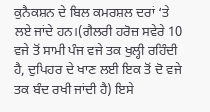ਕੁਨੈਕਸ਼ਨ ਦੇ ਬਿਲ ਕਮਰਸ਼ਲ ਦਰਾਂ ‘ਤੇ ਲਏ ਜਾਂਦੇ ਹਨ।(ਗੈਲਰੀ ਹਰੋਜ਼ ਸਵੇਰੇ 10 ਵਜੇ ਤੋਂ ਸਾਮੀ ਪੰਜ ਵਜੇ ਤਕ ਖੁਲ੍ਹੀ ਰਹਿੰਦੀ ਹੈ, ਦੁਪਿਹਰ ਦੇ ਖਾਣ ਲਈ ਇਕ ਤੋਂ ਦੋ ਵਜੇ ਤਕ ਬੰਦ ਰਖੀ ਜਾਂਦੀ ਹੈ) ਇਸੇ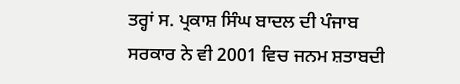ਤਰ੍ਹਾਂ ਸ. ਪ੍ਰਕਾਸ਼ ਸਿੰਘ ਬਾਦਲ ਦੀ ਪੰਜਾਬ ਸਰਕਾਰ ਨੇ ਵੀ 2001 ਵਿਚ ਜਨਮ ਸ਼ਤਾਬਦੀ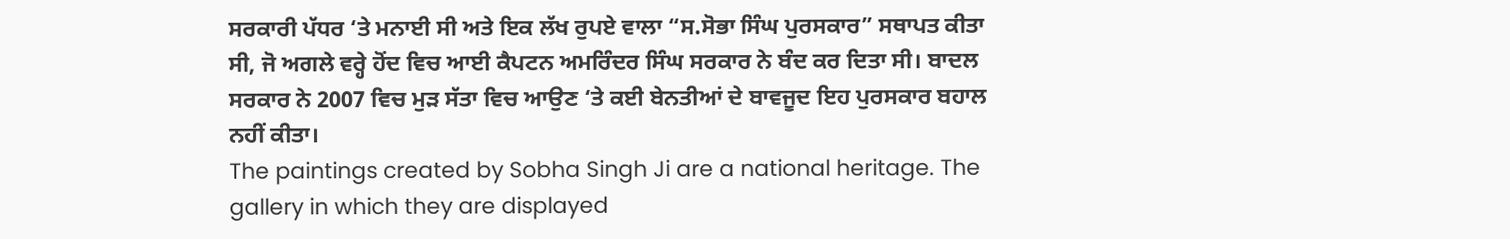ਸਰਕਾਰੀ ਪੱਧਰ ‘ਤੇ ਮਨਾਈ ਸੀ ਅਤੇ ਇਕ ਲੱਖ ਰੁਪਏ ਵਾਲਾ “ਸ.ਸੋਭਾ ਸਿੰਘ ਪੁਰਸਕਾਰ” ਸਥਾਪਤ ਕੀਤਾ ਸੀ, ਜੋ ਅਗਲੇ ਵਰ੍ਹੇ ਹੋਂਦ ਵਿਚ ਆਈ ਕੈਪਟਨ ਅਮਰਿੰਦਰ ਸਿੰਘ ਸਰਕਾਰ ਨੇ ਬੰਦ ਕਰ ਦਿਤਾ ਸੀ। ਬਾਦਲ ਸਰਕਾਰ ਨੇ 2007 ਵਿਚ ਮੁੜ ਸੱਤਾ ਵਿਚ ਆਉਣ ‘ਤੇ ਕਈ ਬੇਨਤੀਆਂ ਦੇ ਬਾਵਜੂਦ ਇਹ ਪੁਰਸਕਾਰ ਬਹਾਲ ਨਹੀਂ ਕੀਤਾ।
The paintings created by Sobha Singh Ji are a national heritage. The gallery in which they are displayed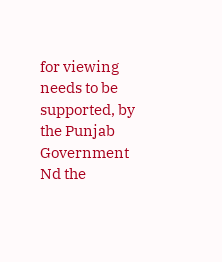for viewing needs to be supported, by the Punjab Government Nd the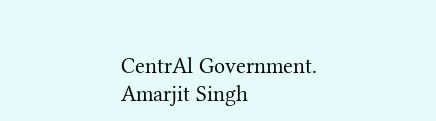CentrAl Government.
Amarjit Singh